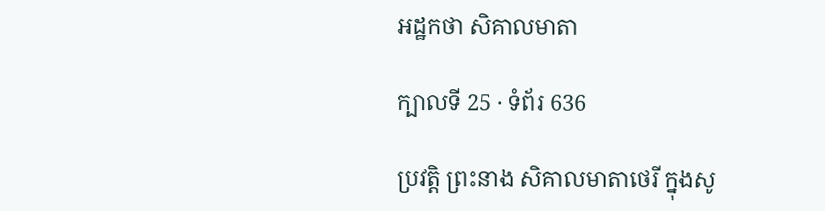អដ្ឋកថា សិគាលមាតា

ក្បាលទី 25 · ទំព័រ 636

ប្រវត្តិ ព្រះនាង សិគាលមាតាថេរី ក្នុងសូ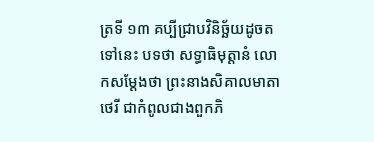ត្រទី ១៣ គប្បីជ្រាបវិនិច្ឆ័យដូចតទៅនេះ បទថា សទ្ធាធិមុត្តានំ លោកសម្តែងថា ព្រះនាងសិគាលមាតាថេរី ជាកំពូលជាងពួកភិ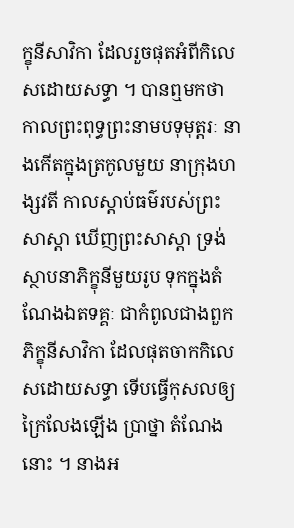ក្ខុនីសាវិកា ដែលរួចផុតអំពីកិលេសដោយសទ្ធា ។ បានឮមកថា កាលព្រះពុទ្ធព្រះនាមបទុមុត្តរៈ នាងកើតក្នុងត្រកូលមួយ នាក្រុងហង្សវតី កាលស្តាប់ធម៌របស់ព្រះសាស្តា ឃើញព្រះសាស្តា ទ្រង់ ស្ថាបនាភិក្ខុនីមួយរូប ទុកក្នុងតំណែងឯតទគ្គៈ ជាកំពូលជាងពួកភិក្ខុនីសាវិកា ដែលផុតចាកកិលេសដោយសទ្ធា ទើបធ្វើកុសលឲ្យក្រៃលែងឡើង ប្រាថ្នា តំណែងនោះ ។ នាងអ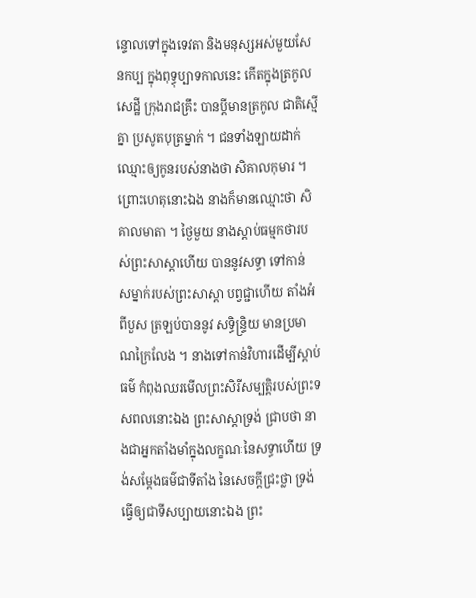ន្ទោលទៅក្នុងទេវតា និងមនុស្សអស់មួយសែនកប្ប ក្នុងពុទ្ធុប្បាទកាលនេះ កើតក្នុងត្រកូលសេដ្ឋី ក្រុងរាជគ្រឹះ បានប្តីមានត្រកូល ជាតិស្មើគ្នា ប្រសូតបុត្រម្នាក់ ។ ជនទាំងឡាយដាក់ឈ្មោះឲ្យកូនរបស់នាងថា សិគាលកុមារ ។ ព្រោះហេតុនោះឯង នាងក៏មានឈ្មោះថា សិគាលមាតា ។ ថ្ងៃមួយ នាងស្តាប់ធម្មកថារបស់ព្រះសាស្តាហើយ បាននូវសទ្ធា ទៅកាន់ សម្នាក់របស់ព្រះសាស្តា បព្វជ្ជាហើយ តាំងអំពីបួស ត្រឡប់បាននូវ សទិ្ធន្ទ្រិយ មានប្រមាណក្រៃលែង ។ នាងទៅកាន់វិហារដើម្បីស្តាប់ធម៌ កំពុងឈរមើលព្រះសិរីសម្បត្តិរបស់ព្រះទសពលនោះឯង ព្រះសាស្តាទ្រង់ ជ្រាបថា នាងជាអ្នកតាំងមាំក្នុងលក្ខណៈនៃសទ្ធាហើយ ទ្រង់សម្តែងធម៌ជាទីតាំង នៃសេចក្តីជ្រះថ្លា ទ្រង់ធ្វើឲ្យជាទីសប្បាយនោះឯង ព្រះ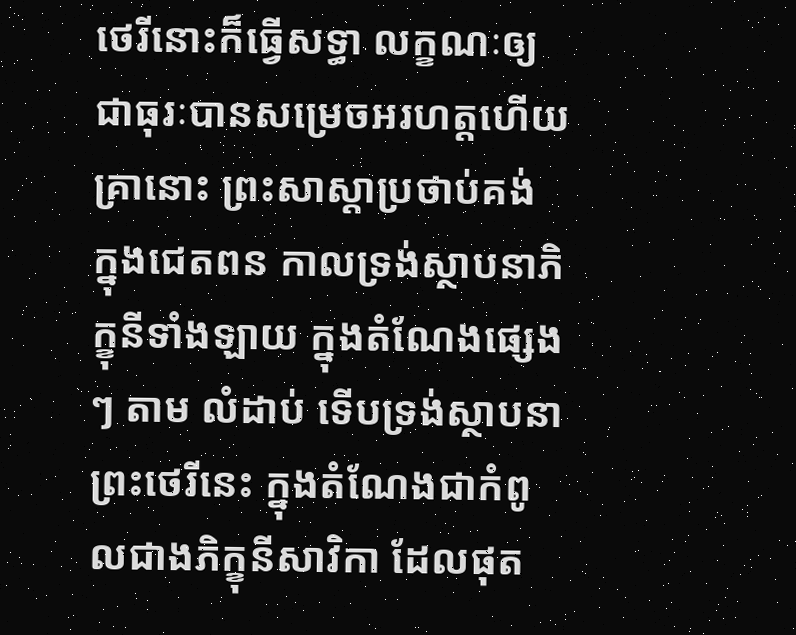ថេរីនោះក៏ធ្វើសទ្ធា លក្ខណៈឲ្យជាធុរៈបានសម្រេចអរហត្តហើយ គ្រានោះ ព្រះសាស្តាប្រថាប់គង់ ក្នុងជេតពន កាលទ្រង់ស្ថាបនាភិក្ខុនីទាំងឡាយ ក្នុងតំណែងផ្សេងៗ តាម លំដាប់ ទើបទ្រង់ស្ថាបនាព្រះថេរីនេះ ក្នុងតំណែងជាកំពូលជាងភិក្ខុនីសាវិកា ដែលផុត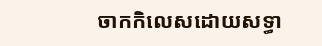ចាកកិលេសដោយសទ្ធា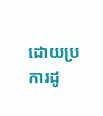ដោយប្រការដូ